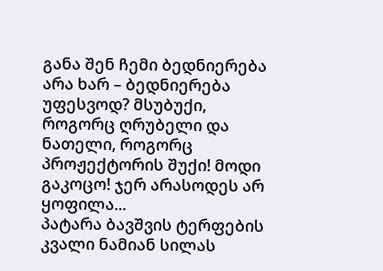განა შენ ჩემი ბედნიერება არა ხარ – ბედნიერება უფესვოდ? მსუბუქი, როგორც ღრუბელი და ნათელი, როგორც პროჟექტორის შუქი! მოდი გაკოცო! ჯერ არასოდეს არ ყოფილა...
პატარა ბავშვის ტერფების კვალი ნამიან სილას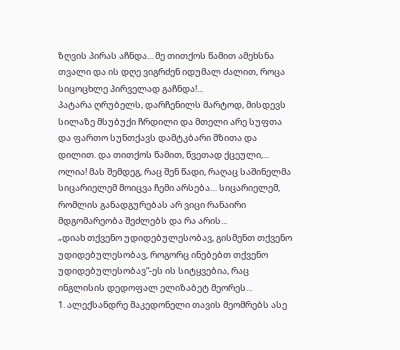ზღვის პირას აჩნდა... მე თითქოს წამით ამეხსნა თვალი და ის დღე ვიგრძენ იდუმალ ძალით, როცა სიცოცხლე პირველად გაჩნდა!...
პატარა ღრუბელს, დარჩენილს მარტოდ, მისდევს სილაზე მსუბუქი ჩრდილი და მთელი არე სუფთა და ფართო სუნთქავს დამტკბარი მზითა და დილით. და თითქოს წამით, წვეთად ქცეული,...
ოლია! მას შემდეგ, რაც შენ წადი, რაღაც საშინელმა სიცარიელემ მოიცვა ჩემი არსება… სიცარიელემ, რომლის განადგურებას არ ვიცი რანაირი მდგომარეობა შეძლებს და რა არის...
„დიახ თქვენო უდიდებულესობავ, გისმენთ თქვენო უდიდებულესობავ, როგორც ინებებთ თქვენო უდიდებულესობავ“-ეს ის სიტყვებია, რაც ინგლისის დედოფალ ელიზაბეტ მეორეს...
1. ალექსანდრე მაკედონელი თავის მეომრებს ასე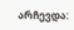არჩევდა: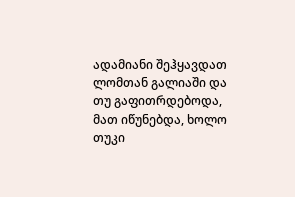ადამიანი შეჰყავდათ ლომთან გალიაში და თუ გაფითრდებოდა, მათ იწუნებდა, ხოლო თუკი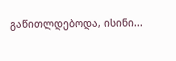გაწითლდებოდა, ისინი...